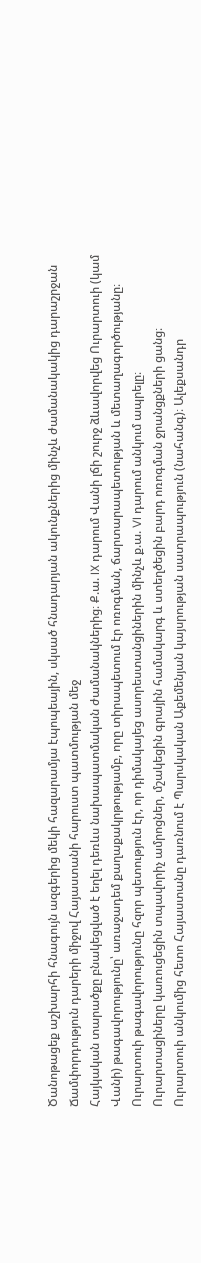Ծանոթացեք աշխարհի հնագույն ազգերից մեկի հազարամյա էպոպեային, սկսած հնադարյան ակունքներից մինչև ժամանակակից դարաշրջան
Ճամփորդություն դարերի միջով Հայաստանի հարուստ պատմության մեջ
Հայկական տարածքը բնակեցված է եղել դեռևս նախապատմական ժամանակներից։ Ք.ա. IX դարում Վանի լճի շուրջ ձևավորվեց Ուրարտուի (կամ Վանի) թագավորությունը՝ առաջադեմ քաղաքակրթությամբ, որը տիրապետում էր ոռոգման, ճարտարապետության և մետաղագործությանը։ Ուրարտուի թագավորությունը հզոր պետություն էր, որ դիմակայեց ասորեստանցիներին մինչև ք.ա. VI դարում անկում ապրելը։
Ուրարտացիները կառուցեցին տպավորիչ ամրոցներ, մշակեցին գրային համակարգ և ստեղծեցին բարդ ոռոգման ջրանցքների ցանց։
Ուրարտուի անկումից հետո Հայաստանը դառնում է Պարսկական Աքեմենյան կայսրության սատրապություն (նահանգ)։ Ալեքսանդր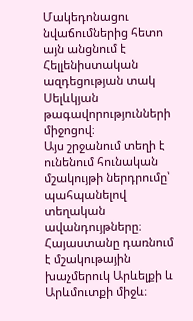Մակեդոնացու նվաճումներից հետո այն անցնում է Հելլենիստական ազդեցության տակ Սելևկյան թագավորությունների միջոցով։
Այս շրջանում տեղի է ունենում հունական մշակույթի ներդրումը՝ պահպանելով տեղական ավանդույթները։ Հայաստանը դառնում է մշակութային խաչմերուկ Արևելքի և Արևմուտքի միջև։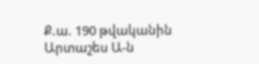Ք.ա. 190 թվականին Արտաշես Ա-ն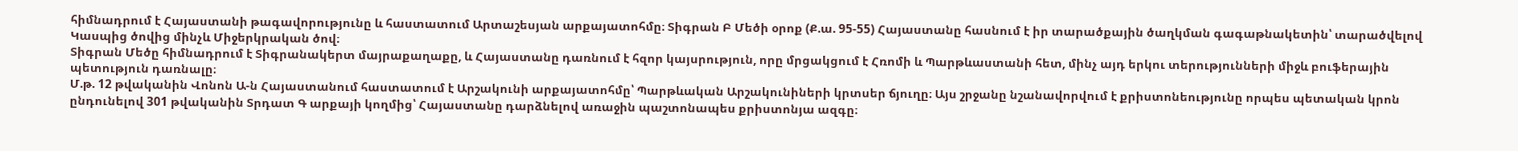հիմնադրում է Հայաստանի թագավորությունը և հաստատում Արտաշեսյան արքայատոհմը։ Տիգրան Բ Մեծի օրոք (Ք.ա. 95-55) Հայաստանը հասնում է իր տարածքային ծաղկման գագաթնակետին՝ տարածվելով Կասպից ծովից մինչև Միջերկրական ծով։
Տիգրան Մեծը հիմնադրում է Տիգրանակերտ մայրաքաղաքը, և Հայաստանը դառնում է հզոր կայսրություն, որը մրցակցում է Հռոմի և Պարթևաստանի հետ, մինչ այդ երկու տերությունների միջև բուֆերային պետություն դառնալը։
Մ.թ. 12 թվականին Վոնոն Ա-ն Հայաստանում հաստատում է Արշակունի արքայատոհմը՝ Պարթևական Արշակունիների կրտսեր ճյուղը։ Այս շրջանը նշանավորվում է քրիստոնեությունը որպես պետական կրոն ընդունելով 301 թվականին Տրդատ Գ արքայի կողմից՝ Հայաստանը դարձնելով առաջին պաշտոնապես քրիստոնյա ազգը։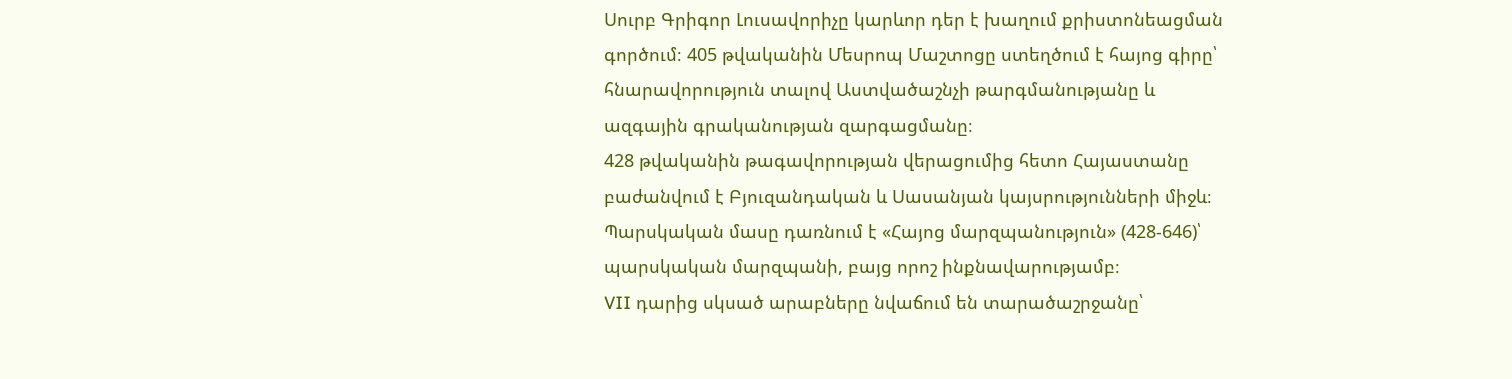Սուրբ Գրիգոր Լուսավորիչը կարևոր դեր է խաղում քրիստոնեացման գործում։ 405 թվականին Մեսրոպ Մաշտոցը ստեղծում է հայոց գիրը՝ հնարավորություն տալով Աստվածաշնչի թարգմանությանը և ազգային գրականության զարգացմանը։
428 թվականին թագավորության վերացումից հետո Հայաստանը բաժանվում է Բյուզանդական և Սասանյան կայսրությունների միջև։ Պարսկական մասը դառնում է «Հայոց մարզպանություն» (428-646)՝ պարսկական մարզպանի, բայց որոշ ինքնավարությամբ։
VII դարից սկսած արաբները նվաճում են տարածաշրջանը՝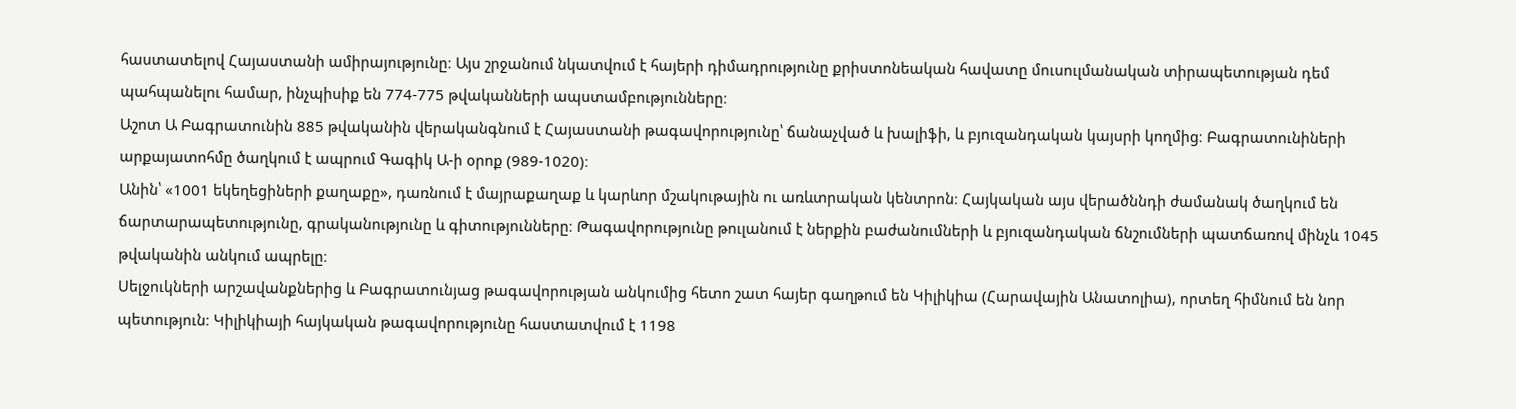հաստատելով Հայաստանի ամիրայությունը։ Այս շրջանում նկատվում է հայերի դիմադրությունը քրիստոնեական հավատը մուսուլմանական տիրապետության դեմ պահպանելու համար, ինչպիսիք են 774-775 թվականների ապստամբությունները։
Աշոտ Ա Բագրատունին 885 թվականին վերականգնում է Հայաստանի թագավորությունը՝ ճանաչված և խալիֆի, և բյուզանդական կայսրի կողմից։ Բագրատունիների արքայատոհմը ծաղկում է ապրում Գագիկ Ա-ի օրոք (989-1020)։
Անին՝ «1001 եկեղեցիների քաղաքը», դառնում է մայրաքաղաք և կարևոր մշակութային ու առևտրական կենտրոն։ Հայկական այս վերածննդի ժամանակ ծաղկում են ճարտարապետությունը, գրականությունը և գիտությունները։ Թագավորությունը թուլանում է ներքին բաժանումների և բյուզանդական ճնշումների պատճառով մինչև 1045 թվականին անկում ապրելը։
Սելջուկների արշավանքներից և Բագրատունյաց թագավորության անկումից հետո շատ հայեր գաղթում են Կիլիկիա (Հարավային Անատոլիա), որտեղ հիմնում են նոր պետություն։ Կիլիկիայի հայկական թագավորությունը հաստատվում է 1198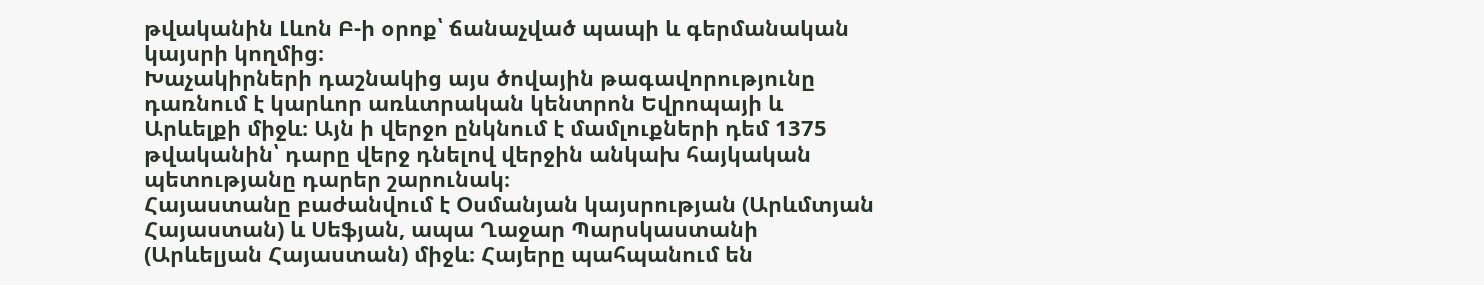թվականին Լևոն Բ-ի օրոք՝ ճանաչված պապի և գերմանական կայսրի կողմից։
Խաչակիրների դաշնակից այս ծովային թագավորությունը դառնում է կարևոր առևտրական կենտրոն Եվրոպայի և Արևելքի միջև։ Այն ի վերջո ընկնում է մամլուքների դեմ 1375 թվականին՝ դարը վերջ դնելով վերջին անկախ հայկական պետությանը դարեր շարունակ։
Հայաստանը բաժանվում է Օսմանյան կայսրության (Արևմտյան Հայաստան) և Սեֆյան, ապա Ղաջար Պարսկաստանի (Արևելյան Հայաստան) միջև։ Հայերը պահպանում են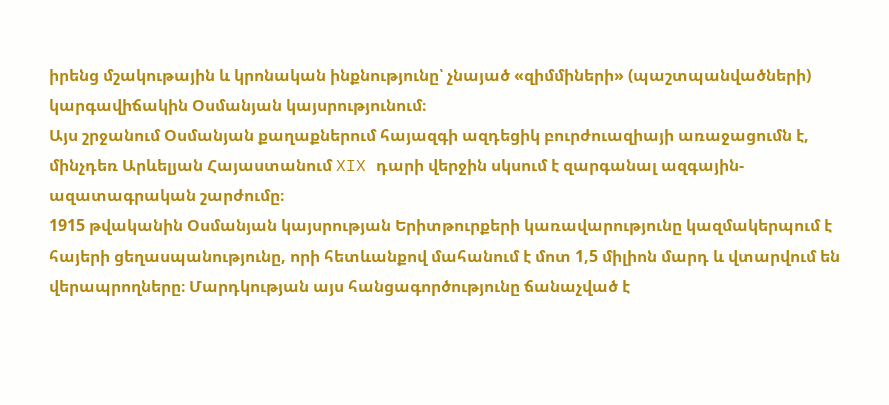իրենց մշակութային և կրոնական ինքնությունը՝ չնայած «զիմմիների» (պաշտպանվածների) կարգավիճակին Օսմանյան կայսրությունում։
Այս շրջանում Օսմանյան քաղաքներում հայազգի ազդեցիկ բուրժուազիայի առաջացումն է, մինչդեռ Արևելյան Հայաստանում XIX դարի վերջին սկսում է զարգանալ ազգային-ազատագրական շարժումը։
1915 թվականին Օսմանյան կայսրության Երիտթուրքերի կառավարությունը կազմակերպում է հայերի ցեղասպանությունը, որի հետևանքով մահանում է մոտ 1,5 միլիոն մարդ և վտարվում են վերապրողները։ Մարդկության այս հանցագործությունը ճանաչված է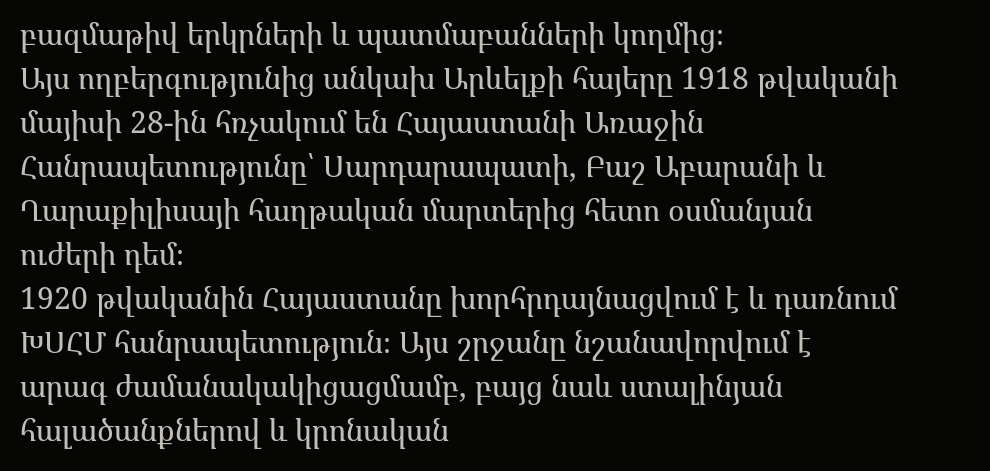բազմաթիվ երկրների և պատմաբանների կողմից։
Այս ողբերգությունից անկախ Արևելքի հայերը 1918 թվականի մայիսի 28-ին հռչակում են Հայաստանի Առաջին Հանրապետությունը՝ Սարդարապատի, Բաշ Աբարանի և Ղարաքիլիսայի հաղթական մարտերից հետո օսմանյան ուժերի դեմ։
1920 թվականին Հայաստանը խորհրդայնացվում է և դառնում ԽՍՀՄ հանրապետություն։ Այս շրջանը նշանավորվում է արագ ժամանակակիցացմամբ, բայց նաև ստալինյան հալածանքներով և կրոնական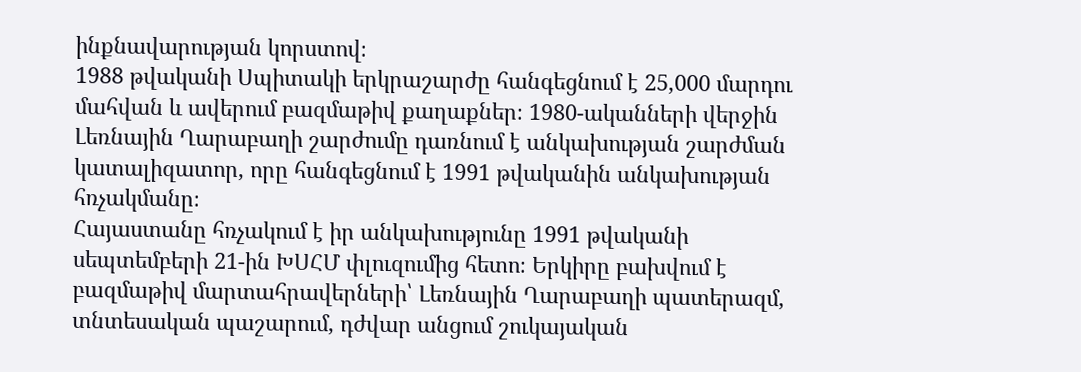ինքնավարության կորստով։
1988 թվականի Սպիտակի երկրաշարժը հանգեցնում է 25,000 մարդու մահվան և ավերում բազմաթիվ քաղաքներ։ 1980-ականների վերջին Լեռնային Ղարաբաղի շարժումը դառնում է անկախության շարժման կատալիզատոր, որը հանգեցնում է 1991 թվականին անկախության հռչակմանը։
Հայաստանը հռչակում է իր անկախությունը 1991 թվականի սեպտեմբերի 21-ին ԽՍՀՄ փլուզումից հետո։ Երկիրը բախվում է բազմաթիվ մարտահրավերների՝ Լեռնային Ղարաբաղի պատերազմ, տնտեսական պաշարում, դժվար անցում շուկայական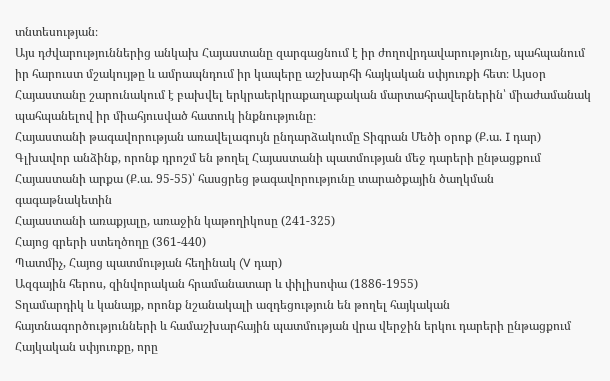տնտեսության։
Այս դժվարություններից անկախ Հայաստանը զարգացնում է իր ժողովրդավարությունը, պահպանում իր հարուստ մշակույթը և ամրապնդում իր կապերը աշխարհի հայկական սփյուռքի հետ։ Այսօր Հայաստանը շարունակում է բախվել երկրաերկրաքաղաքական մարտահրավերներին՝ միաժամանակ պահպանելով իր միահյուսված հատուկ ինքնությունը։
Հայաստանի թագավորության առավելագույն ընդարձակումը Տիգրան Մեծի օրոք (Ք.ա. I դար)
Գլխավոր անձինք, որոնք դրոշմ են թողել Հայաստանի պատմության մեջ դարերի ընթացքում
Հայաստանի արքա (Ք.ա. 95-55)՝ հասցրեց թագավորությունը տարածքային ծաղկման գագաթնակետին
Հայաստանի առաքյալը, առաջին կաթողիկոսը (241-325)
Հայոց գրերի ստեղծողը (361-440)
Պատմիչ, Հայոց պատմության հեղինակ (V դար)
Ազգային հերոս, զինվորական հրամանատար և փիլիսոփա (1886-1955)
Տղամարդիկ և կանայք, որոնք նշանակալի ազդեցություն են թողել հայկական հայտնագործությունների և համաշխարհային պատմության վրա վերջին երկու դարերի ընթացքում
Հայկական սփյուռքը, որը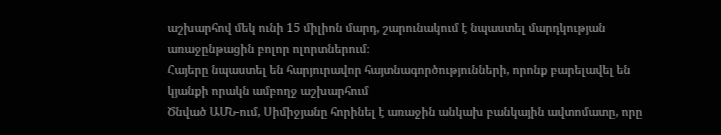աշխարհով մեկ ունի 15 միլիոն մարդ, շարունակում է նպաստել մարդկության առաջընթացին բոլոր ոլորտներում։
Հայերը նպաստել են հարյուրավոր հայտնագործությունների, որոնք բարելավել են կյանքի որակն ամբողջ աշխարհում
Ծնված ԱՄՆ-ում, Սիմիջյանը հորինել է առաջին անկախ բանկային ավտոմատը, որը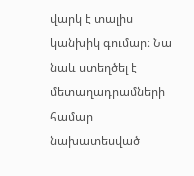վարկ է տալիս կանխիկ գումար։ Նա նաև ստեղծել է մետաղադրամների համար նախատեսված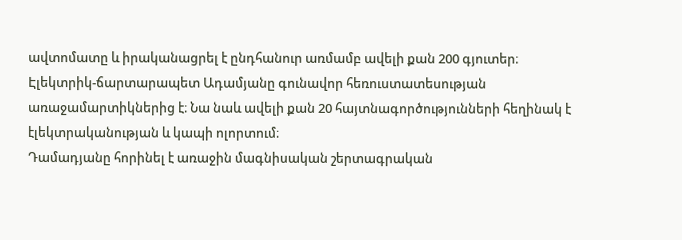ավտոմատը և իրականացրել է ընդհանուր առմամբ ավելի քան 200 գյուտեր։
Էլեկտրիկ-ճարտարապետ Ադամյանը գունավոր հեռուստատեսության առաջամարտիկներից է։ Նա նաև ավելի քան 20 հայտնագործությունների հեղինակ է էլեկտրականության և կապի ոլորտում։
Դամադյանը հորինել է առաջին մագնիսական շերտագրական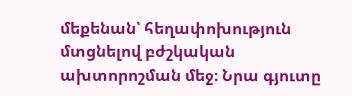մեքենան՝ հեղափոխություն մտցնելով բժշկական ախտորոշման մեջ։ Նրա գյուտը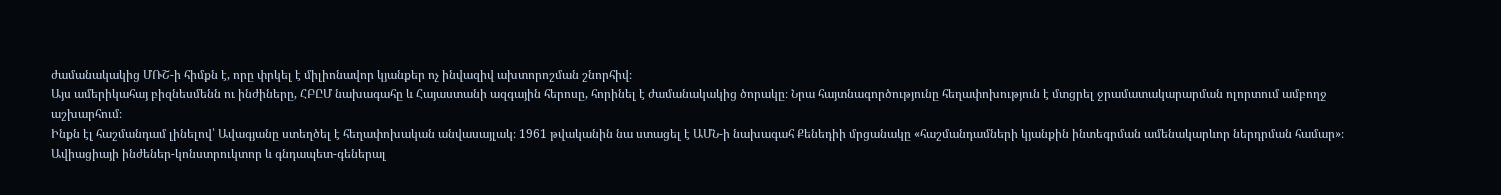ժամանակակից ՄՌՇ-ի հիմքն է, որը փրկել է միլիոնավոր կյանքեր ոչ ինվազիվ ախտորոշման շնորհիվ։
Այս ամերիկահայ բիզնեսմենն ու ինժիները, ՀԲԸՄ նախագահը և Հայաստանի ազգային հերոսը, հորինել է ժամանակակից ծորակը։ Նրա հայտնագործությունը հեղափոխություն է մտցրել ջրամատակարարման ոլորտում ամբողջ աշխարհում։
Ինքն էլ հաշմանդամ լինելով՝ Ավագյանը ստեղծել է հեղափոխական անվասայլակ։ 1961 թվականին նա ստացել է ԱՄՆ-ի նախագահ Քենեդիի մրցանակը «հաշմանդամների կյանքին ինտեգրման ամենակարևոր ներդրման համար»։
Ավիացիայի ինժեներ-կոնստրուկտոր և գնդապետ-գեներալ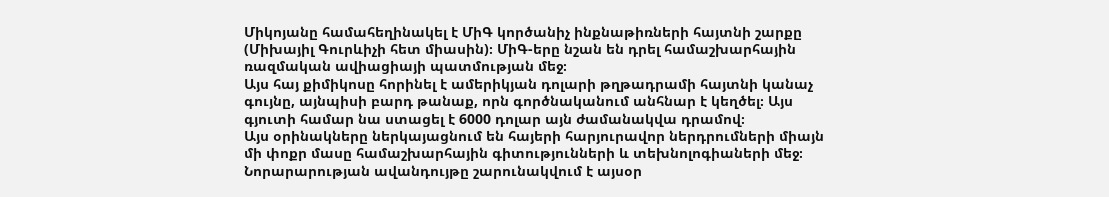Միկոյանը համահեղինակել է ՄիԳ կործանիչ ինքնաթիռների հայտնի շարքը (Միխայիլ Գուրևիչի հետ միասին)։ ՄիԳ-երը նշան են դրել համաշխարհային ռազմական ավիացիայի պատմության մեջ։
Այս հայ քիմիկոսը հորինել է ամերիկյան դոլարի թղթադրամի հայտնի կանաչ գույնը, այնպիսի բարդ թանաք, որն գործնականում անհնար է կեղծել։ Այս գյուտի համար նա ստացել է 6000 դոլար այն ժամանակվա դրամով։
Այս օրինակները ներկայացնում են հայերի հարյուրավոր ներդրումների միայն մի փոքր մասը համաշխարհային գիտությունների և տեխնոլոգիաների մեջ։ Նորարարության ավանդույթը շարունակվում է այսօր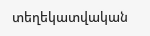տեղեկատվական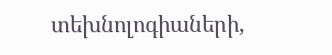տեխնոլոգիաների,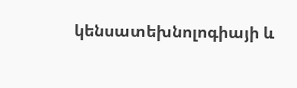կենսատեխնոլոգիայի և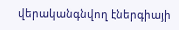վերականգնվող էներգիայի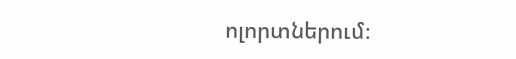ոլորտներում։